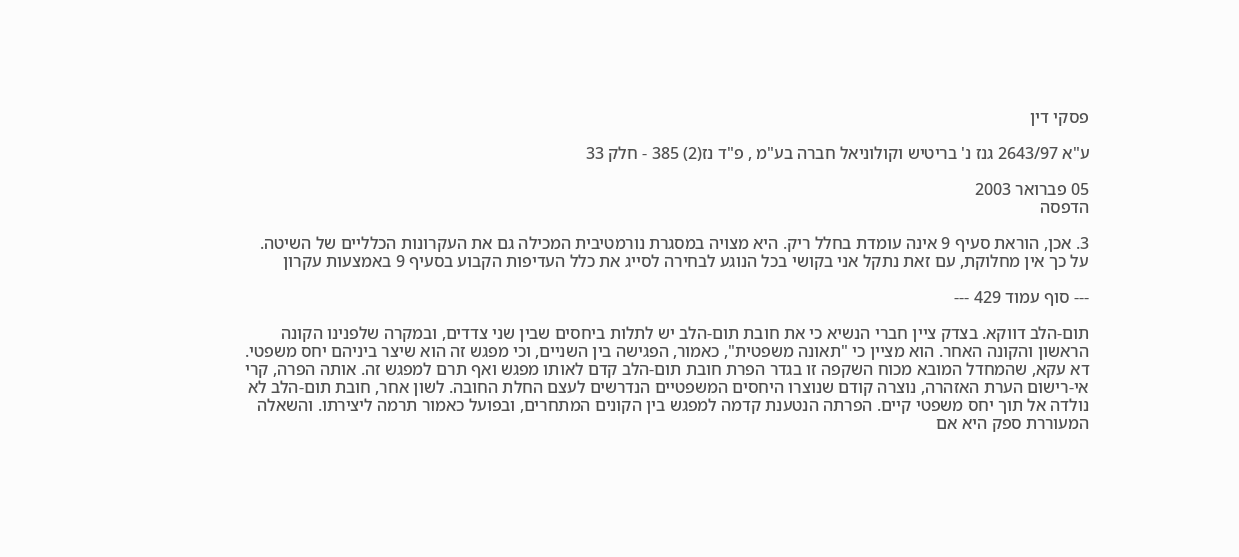פסקי דין

ע"א 2643/97 גנז נ' בריטיש וקולוניאל חברה בע"מ , פ"ד נז(2) 385 - חלק 33

05 פברואר 2003
הדפסה

3. אכן, הוראת סעיף 9 אינה עומדת בחלל ריק. היא מצויה במסגרת נורמטיבית המכילה גם את העקרונות הכלליים של השיטה. על כך אין מחלוקת, עם זאת נתקל אני בקושי בכל הנוגע לבחירה לסייג את כלל העדיפות הקבוע בסעיף 9 באמצעות עקרון

--- סוף עמוד 429 ---

תום-הלב דווקא. בצדק ציין חברי הנשיא כי את חובת תום-הלב יש לתלות ביחסים שבין שני צדדים, ובמקרה שלפנינו הקונה הראשון והקונה האחר. הוא מציין כי "תאונה משפטית", כאמור, הפגישה בין השניים, וכי מפגש זה הוא שיצר ביניהם יחס משפטי. דא עקא, שהמחדל המובא מכוח השקפה זו בגדר הפרת חובת תום-הלב קדם לאותו מפגש ואף תרם למפגש זה. אותה הפרה, קרי אי-רישום הערת האזהרה, נוצרה קודם שנוצרו היחסים המשפטיים הנדרשים לעצם החלת החובה. לשון אחר, חובת תום-הלב לא נולדה אל תוך יחס משפטי קיים. הפרתה הנטענת קדמה למפגש בין הקונים המתחרים, ובפועל כאמור תרמה ליצירתו. והשאלה המעוררת ספק היא אם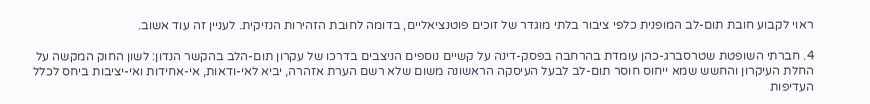ראוי לקבוע חובת תום-לב המופנית כלפי ציבור בלתי מוגדר של זוכים פוטנציאליים, בדומה לחובת הזהירות הנזיקית. לעניין זה עוד אשוב.

4. חברתי השופטת שטרסברג-כהן עומדת בהרחבה בפסק-דינה על קשיים נוספים הניצבים בדרכו של עקרון תום-הלב בהקשר הנדון: לשון החוק המקשה על החלת העיקרון והחשש שמא ייחוס חוסר תום-לב לבעל העיסקה הראשונה משום שלא רשם הערת אזהרה, יביא לאי-ודאות, אי-אחידות ואי-יציבות ביחס לכלל העדיפות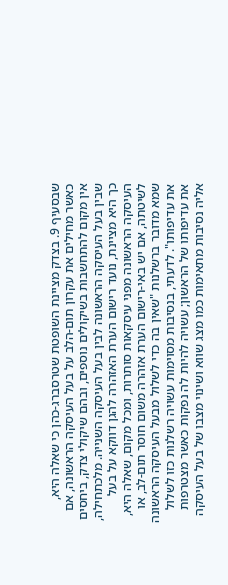שבסעיף 9. בצדק מציינת השופטת שטרסברג-כהן כי שאלה היא, כאשר מחילים את עקרון תום-הלב על בעל העיסקה הראשונה, אם אין מקום להתחשבות בשיקולים נוספים, ובהם שיקולי צדק, ביחסים שבין בעל העיסקה הראשונה לבין בעל העיסקה השנייה. מלכתחילה, כך היא מציינת, נועד רישום הערת האזהרה להגן דווקא על בעל העיסקה הראשונה מפני עיסקאות סותרות, ומכל מקום, שאלה היא, לשיטתה, אם יש באי-רישום הערת אזהרה משום חוסר תום-לב, או שמא מדובר ברשלנות "שאין בה כדי לשלול מבעל העיסקה הראשונה את עדיפותו". לדעתי, בנסיבות מסוימות עשויה רשלנות כזו לשלול את עדיפותו של הראשון; עשויה להיות לה נפקות כאשר מצטרפות אליה נסיבות מתאימות כמו מצג שווא ושינוי מצבו של בעל העיסקה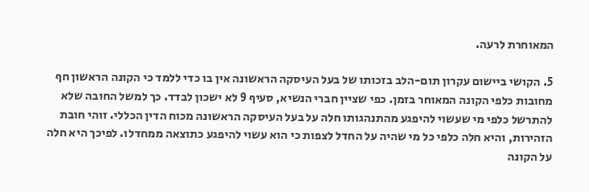המאוחרת לרעה.

5. הקושי ביישום עקרון תום-הלב בזכותו של בעל העיסקה הראשונה אין בו כדי ללמד כי הקונה הראשון חף מחובות כלפי הקונה המאוחר בזמן. כפי שציין חברי הנשיא, סעיף 9 לא ישכון לבדד. כך למשל החובה שלא להתרשל כלפי מי שעשוי להיפגע מהתנהגותו חלה על בעל העיסקה הראשונה מכוח הדין הכללי. זוהי חובת הזהירות, והיא חלה כלפי כל מי שהיה על החדל לצפות כי הוא עשוי להיפגע כתוצאה ממחדלו. לפיכך היא חלה על הקונה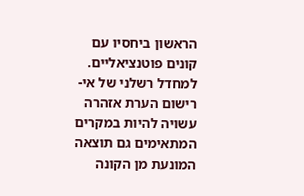הראשון ביחסיו עם קונים פוטנציאליים. למחדל רשלני של אי-רישום הערת אזהרה עשויה להיות במקרים המתאימים גם תוצאה המונעת מן הקונה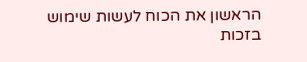הראשון את הכוח לעשות שימוש בזכות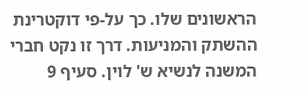הראשונים שלו. כך על-פי דוקטרינת ההשתק והמניעות. דרך זו נקט חברי המשנה לנשיא ש' לוין. סעיף 9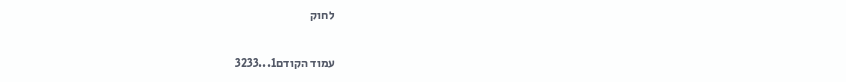לחוק

עמוד הקודם1...3233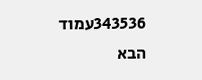343536עמוד הבא